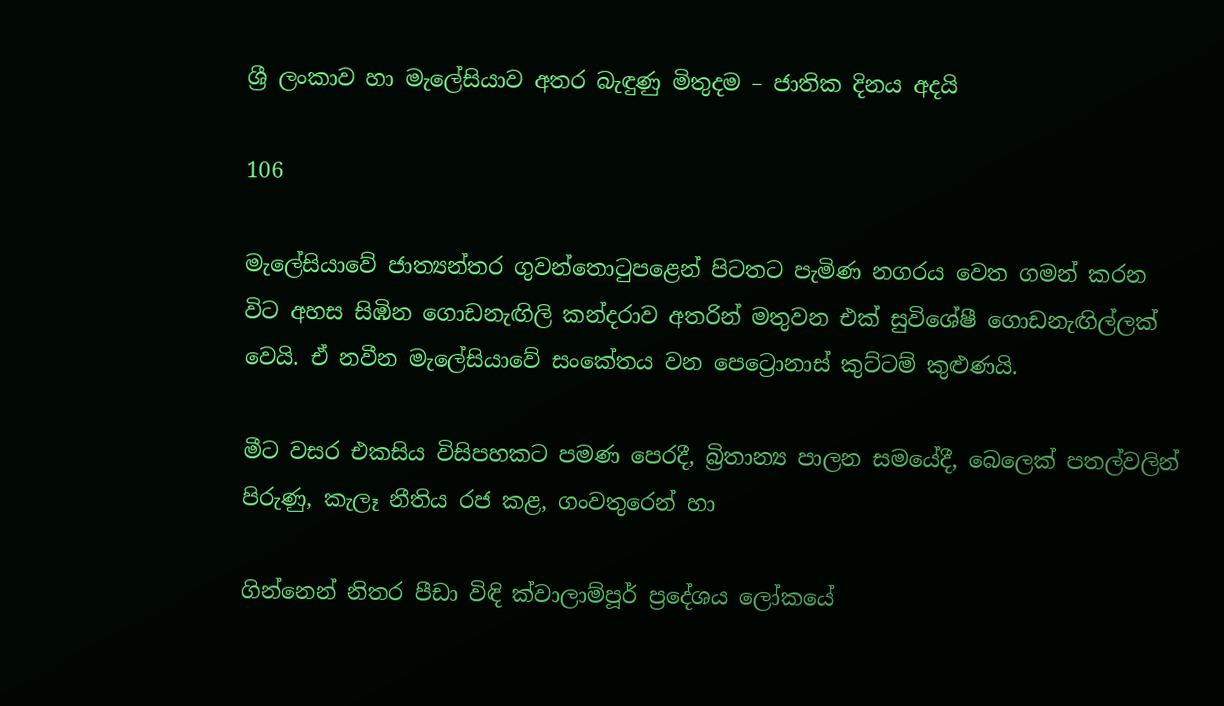ශ්‍රී ලංකාව හා මැලේසියාව අතර බැඳුණු මිතුදම – ජාතික දිනය අදයි

106

මැලේසියාවේ ජාත්‍යන්තර ගුවන්තොටුපළෙන් පිටතට පැමිණ නගරය වෙත ගමන් කරන විට අහස සිඹින ගොඩනැඟිලි කන්දරාව අතරින් මතුවන එක් සුවිශේෂී ගොඩනැඟිල්ලක් වෙයි. ඒ නවීන මැලේසියාවේ සංකේතය වන පෙට්‍රොනාස් කුට්ටම් කුළුණයි.

මීට වසර එකසිය විසිපහකට පමණ පෙරදී, බ්‍රිතාන්‍ය පාලන සමයේදී, බෙලෙක් පතල්වලින් පිරුණු, කැලෑ නීතිය රජ කළ, ගංවතුරෙන් හා

ගින්නෙන් නිතර පීඩා විඳි ක්වාලාම්පූර් ප්‍රදේශය ලෝකයේ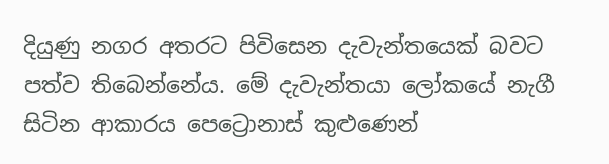දියුණු නගර අතරට පිවිසෙන දැවැන්තයෙක් බවට පත්ව තිබෙන්නේය. මේ දැවැන්තයා ලෝකයේ නැගී සිටින ආකාරය පෙට්‍රොනාස් කුළුණෙන්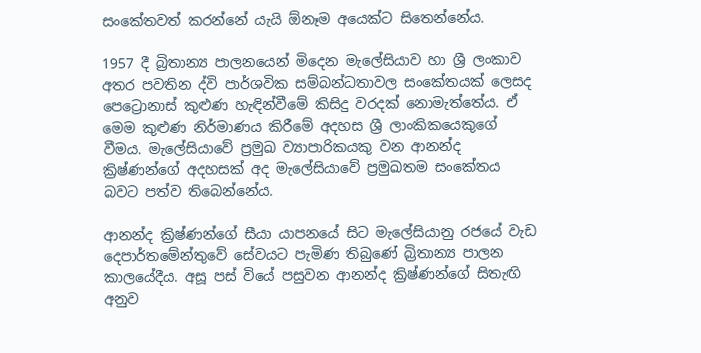සංකේතවත් කරන්නේ යැයි ඕනෑම අයෙක්ට සිතෙන්නේය.

1957 දී බ්‍රිතාන්‍ය පාලනයෙන් මිදෙන මැලේසියාව හා ශ්‍රී ලංකාව අතර පවතින ද්වි පාර්ශවික සම්බන්ධතාවල සංකේතයක් ලෙසද පෙට්‍රොනාස් කුළුණ හැඳින්වීමේ කිසිදු වරදක් නොමැත්තේය. ඒ මෙම කුළුණ නිර්මාණය කිරීමේ අදහස ශ්‍රී ලාංකිකයෙකුගේ වීමය. මැලේසියාවේ ප්‍රමුඛ ව්‍යාපාරිකයකු වන ආනන්ද ක්‍රිෂ්ණන්ගේ අදහසක් අද මැලේසියාවේ ප්‍රමුඛතම සංකේතය බවට පත්ව තිබෙන්නේය.

ආනන්ද ක්‍රිෂ්ණන්ගේ සීයා යාපනයේ සිට මැලේසියානු රජයේ වැඩ දෙපාර්තමේන්තුවේ සේවයට පැමිණ තිබුණේ බ්‍රිතාන්‍ය පාලන කාලයේදීය. අසූ පස් වියේ පසුවන ආනන්ද ක්‍රිෂ්ණන්ගේ සිතැඟි අනුව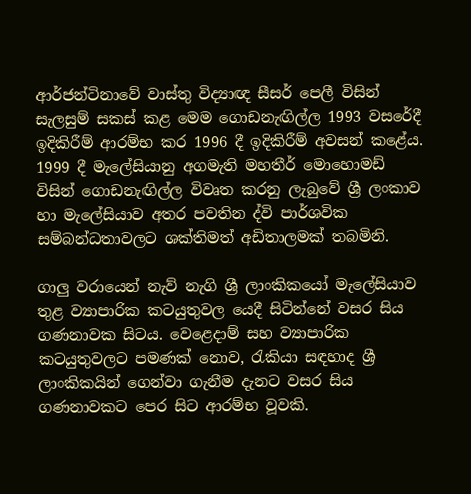ආර්ජන්ටිනාවේ වාස්තු විද්‍යාඥ සීසර් පෙලී විසින් සැලසුම් සකස් කළ මෙම ගොඩනැඟිල්ල 1993 වසරේදී ඉදිකිරීම් ආරම්භ කර 1996 දී ඉදිකිරීම් අවසන් කළේය. 1999 දී මැලේසියානු අගමැති මහතීර් මොහොමඩ් විසින් ගොඩනැඟිල්ල විවෘත කරනු ලැබුවේ ශ්‍රී ලංකාව හා මැලේසියාව අතර පවතින ද්වි පාර්ශවික සම්බන්ධතාවලට ශක්තිමත් අඩිතාලමක් තබමිනි.

ගාලු වරායෙන් නැව් නැගි ශ්‍රී ලාංකිකයෝ මැලේසියාව තුළ ව්‍යාපාරික කටයුතුවල යෙදී සිටින්නේ වසර සිය ගණනාවක සිටය. වෙළෙදාම් සහ ව්‍යාපාරික කටයුතුවලට පමණක් නොව, රැකියා සඳහාද ශ්‍රී ලාංකිකයින් ගෙන්වා ගැනීම දැනට වසර සිය ගණනාවකට පෙර සිට ආරම්භ වූවකි.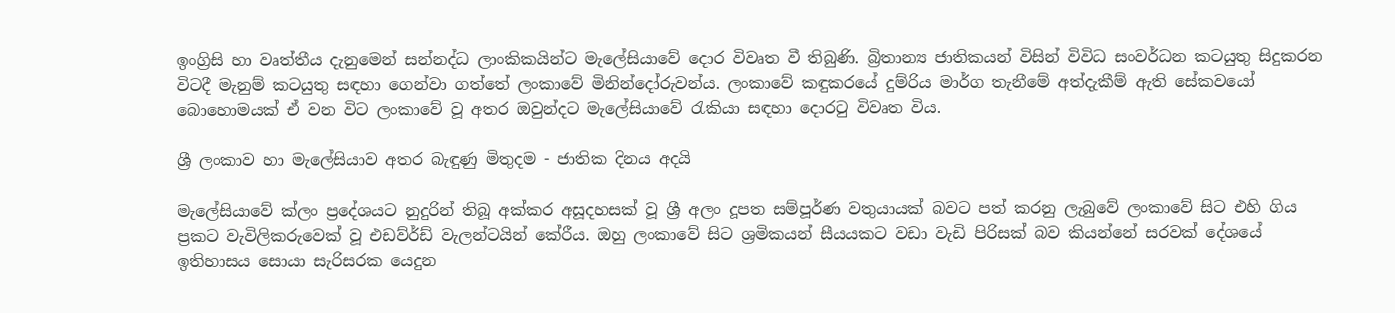ඉංග්‍රිසි හා වෘත්තීය දැනුමෙන් සන්නද්ධ ලාංකිකයින්ට මැලේසියාවේ දොර විවෘත වී තිබුණි. බ්‍රිතාන්‍ය ජාතිකයන් විසින් විවිධ සංවර්ධන කටයුතු සිදුකරන විටදී මැනුම් කටයුතු සඳහා ගෙන්වා ගත්තේ ලංකාවේ මිනින්දෝරුවන්ය. ලංකාවේ කඳුකරයේ දුම්රිය මාර්ග තැනීමේ අත්දැකීම් ඇති සේකවයෝ බොහොමයක් ඒ වන විට ලංකාවේ වූ අතර ඔවුන්දට මැලේසියාවේ රැකියා සඳහා දොරටු විවෘත විය.

ශ්‍රී ලංකාව හා මැලේසියාව අතර බැඳුණු මිතුදම - ජාතික දිනය අදයි

මැලේසියාවේ ක්ලං ප්‍රදේශයට නුදුරින් තිබූ අක්කර අසූදහසක් වූ ශ්‍රී අලං දූපත සම්පූර්ණ වතුයායක් බවට පත් කරනු ලැබුවේ ලංකාවේ සිට එහි ගිය ප්‍රකට වැවිලිකරුවෙක් වූ එඩව්ර්ඩ් වැලන්ටයින් කේරීය. ඔහු ලංකාවේ සිට ශ්‍රමිකයන් සීයයකට වඩා වැඩි පිරිසක් බව කියන්නේ සරවක් දේශයේ ඉතිහාසය සොයා සැරිසරක යෙදුන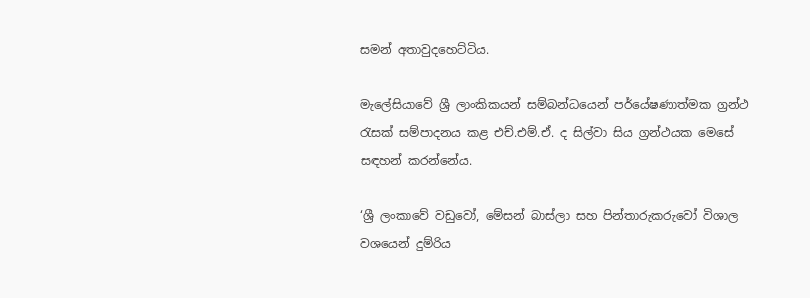සමන් අතාවුදහෙට්ටිය.

මැලේසියාවේ ශ්‍රී ලාංකිකයන් සම්බන්ධයෙන් පර්යේෂණාත්මක ග්‍රන්ථ රැසක් සම්පාදනය කළ එච්.එම්.ඒ. ද සිල්වා සිය ග්‍රන්ථයක මෙසේ සඳහන් කරන්නේය.

‘ශ්‍රී ලංකාවේ වඩුවෝ, මේසන් බාස්ලා සහ පින්තාරුකරුවෝ විශාල වශයෙන් දුම්රිය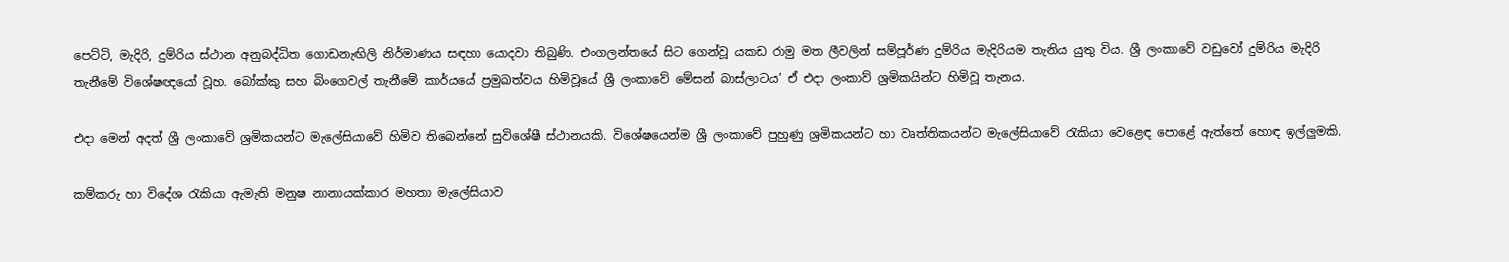පෙට්ටි, මැදිරි, දුම්රිය ස්ථාන අනුබද්ධිත ගොඩනැඟිලි නිර්මාණය සඳහා යොදවා තිබුණි. එංගලන්තයේ සිට ගෙන්වූ යකඩ රාමු මත ලීවලින් සම්පූර්ණ දුම්රිය මැදිරියම තැනිය යුතු විය. ශ්‍රී ලංකාවේ වඩුවෝ දුම්රිය මැදිරි තැනීමේ විශේෂඥයෝ වූහ. බෝක්කු සහ බිංගෙවල් තැනීමේ කාර්යයේ ප්‍රමුඛත්වය හිමිවූයේ ශ්‍රී ලංකාවේ මේසන් බාස්ලාටය’ ඒ එදා ලංකාව් ශ්‍රමිකයින්ට හිමිවූ තැනය.

එදා මෙන් අදත් ශ්‍රී ලංකාවේ ශ්‍රමිකයන්ට මැලේසියාවේ හිමිව තිබෙන්නේ සුවිශේෂී ස්ථානයකි. විශේෂයෙන්ම ශ්‍රී ලංකාවේ පුහුණු ශ්‍රමිකයන්ට හා වෘත්තිකයන්ට මැලේසියාවේ රැකියා වෙළෙඳ පොළේ ඇත්තේ හොඳ ඉල්ලුමකි.

කම්කරු හා විදේශ රැකියා ඇමැති මනුෂ නානායක්කාර මහතා මැලේසියාව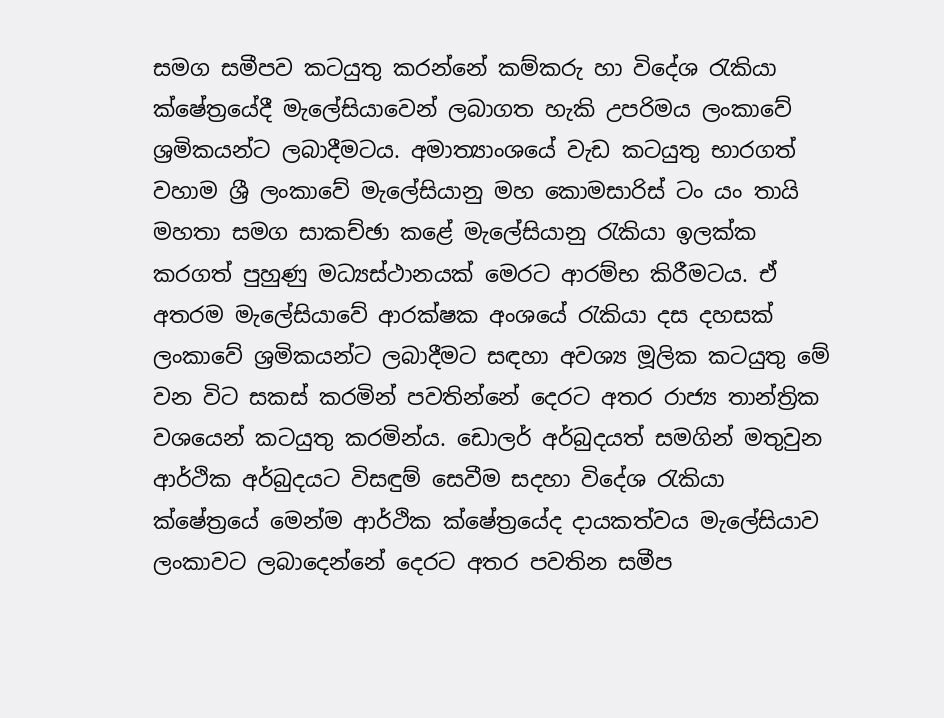සමග සමීපව කටයුතු කරන්නේ කම්කරු හා විදේශ රැකියා ක්ෂේත්‍රයේදී මැලේසියාවෙන් ලබාගත හැකි උපරිමය ලංකාවේ ශ්‍රමිකයන්ට ලබාදීමටය. අමාත්‍යාංශයේ වැඩ කටයුතු භාරගත් වහාම ශ්‍රී ලංකාවේ මැලේසියානු මහ කොමසාරිස් ටං යං තායි මහතා සමග සාකච්ඡා කළේ මැලේසියානු රැකියා ඉලක්ක කරගත් පුහුණු මධ්‍යස්ථානයක් මෙරට ආරම්භ කිරීමටය. ඒ අතරම මැලේසියාවේ ආරක්ෂක අංශයේ රැකියා දස දහසක් ලංකාවේ ශ්‍රමිකයන්ට ලබාදීමට සඳහා අවශ්‍ය මූලික කටයුතු මේ වන විට සකස් කරමින් පවතින්නේ දෙරට අතර රාජ්‍ය තාන්ත්‍රික වශයෙන් කටයුතු කරමින්ය. ඩොලර් අර්බුදයත් සමගින් මතුවුන ආර්ථික අර්බුදයට විසඳුම් සෙවීම සදහා විදේශ රැකියා ක්ෂේත්‍රයේ මෙන්ම ආර්ථික ක්ෂේත්‍රයේද දායකත්වය මැලේසියාව ලංකාවට ලබාදෙන්නේ දෙරට අතර පවතින සමීප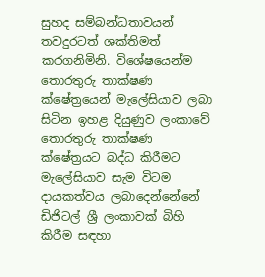සුහද සම්බන්ධතාවයන් තවදුරටත් ශක්තිමත් කරගනිමිනි. විශේෂයෙන්ම තොරතුරු තාක්ෂණ ක්ෂේත්‍රයෙන් මැලේසියාව ලබා සිටින ඉහළ දියුණුව ලංකාවේ තොරතුරු තාක්ෂණ ක්ෂේත්‍රයට බද්ධ කිරීමට මැලේසියාව සැම විටම දායකත්වය ලබාදෙන්නේනේ ඩිජිටල් ශ්‍රී ලංකාවක් බිහි කිරීම සඳහා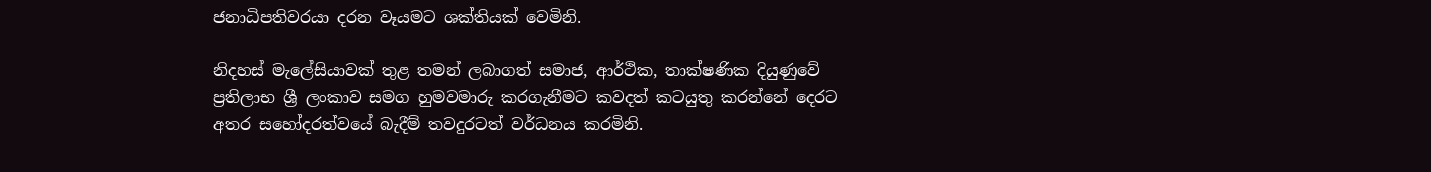ජනාධිපතිවරයා දරන වෑයමට ශක්තියක් වෙමිනි.

නිදහස් මැලේසියාවක් තුළ තමන් ලබාගත් සමාජ, ආර්ථික, තාක්ෂණික දියුණුවේ ප්‍රතිලාභ ශ්‍රී ලංකාව සමග හුමවමාරු කරගැනීමට කවදත් කටයුතු කරන්නේ දෙරට අතර සහෝදරත්වයේ බැදීම් තවදුරටත් වර්ධනය කරමිනි.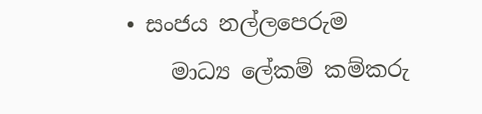• සංජය නල්ලපෙරුම
    මාධ්‍ය ලේකම් කම්කරු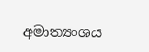අමාත්‍යංශය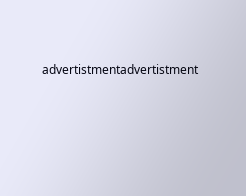advertistmentadvertistment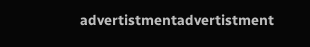advertistmentadvertistment